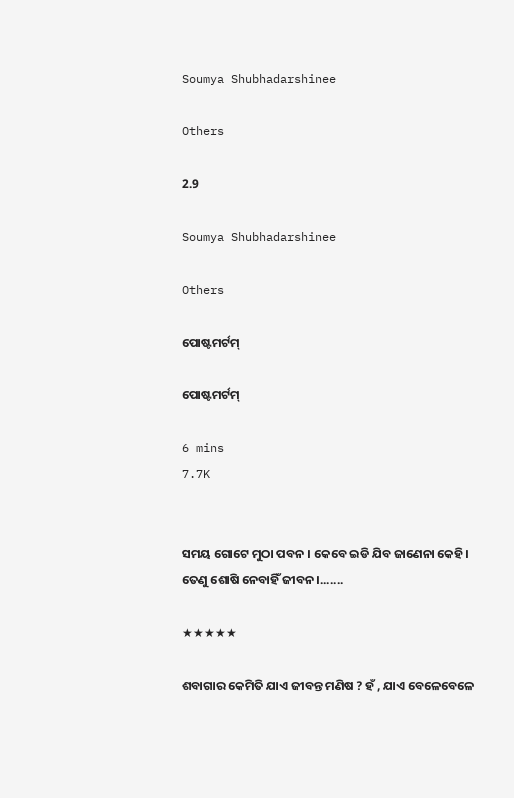Soumya Shubhadarshinee

Others

2.9

Soumya Shubhadarshinee

Others

ପୋଷ୍ଟମର୍ଟମ୍

ପୋଷ୍ଟମର୍ଟମ୍

6 mins
7.7K


ସମୟ ଗୋଟେ ମୁଠା ପବନ । କେବେ ଇଡି ଯିବ ଜାଣେନା କେହି। ତେଣୁ ଶୋଷି ନେବାହିଁ ଜୀବନ।.......

★★★★★

ଶବାଗାର କେମିତି ଯାଏ ଜୀବନ୍ତ ମଣିଷ ? ହଁ , ଯାଏ ବେଳେବେଳେ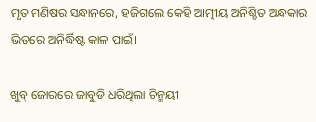ମୃତ ମଣିଷର ସନ୍ଧାନରେ, ହଜିଗଲେ କେହି ଆତ୍ମୀୟ ଅନିଶ୍ଚିତ ଅନ୍ଧକାର ଭିତରେ ଅନିର୍ଦ୍ଧିଷ୍ଟ କାଳ ପାଇଁ।

ଖୁବ୍ ଜୋରରେ ଜାବୁଡି ଧରିଥିଲା ଚିନ୍ମୟୀ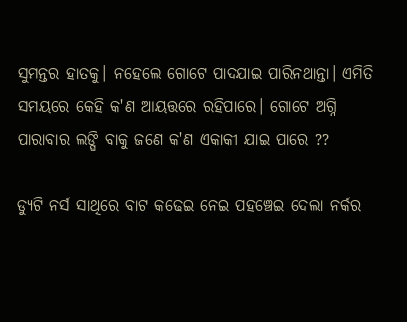ସୁମନ୍ତର ହାତକୁ। ନହେଲେ ଗୋଟେ ପାଦଯାଇ ପାରିନଥାନ୍ତା। ଏମିତି ସମୟରେ କେହି କ'ଣ ଆୟତ୍ତରେ ରହିପାରେ। ଗୋଟେ ଅଗ୍ନି ପାରାବାର ଲଙ୍ଘି ବାକୁ ଜଣେ କ'ଣ ଏକାକୀ ଯାଇ ପାରେ ??

ଡ୍ୟୁଟି ନର୍ସ ସାଥିରେ ବାଟ କଢେଇ ନେଇ ପହଞ୍ଚେଇ ଦେଲା ନର୍କର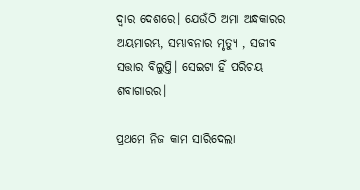ଦ୍ୱାର ଦେଶରେ। ଯେଉଁଠି ଅମା ଅନ୍ଧକାରର ଅୟମାରମ୍ଭ, ସମ୍ଭାବନାର ମୃତ୍ୟୁ , ସଜୀବ ସତ୍ତାର ବିଲୁପ୍ତି। ସେଇଟା ହିଁ ପରିଚୟ ଶବାଗାରର।

ପ୍ରଥମେ ନିଜ କାମ ସାରିଦେଲା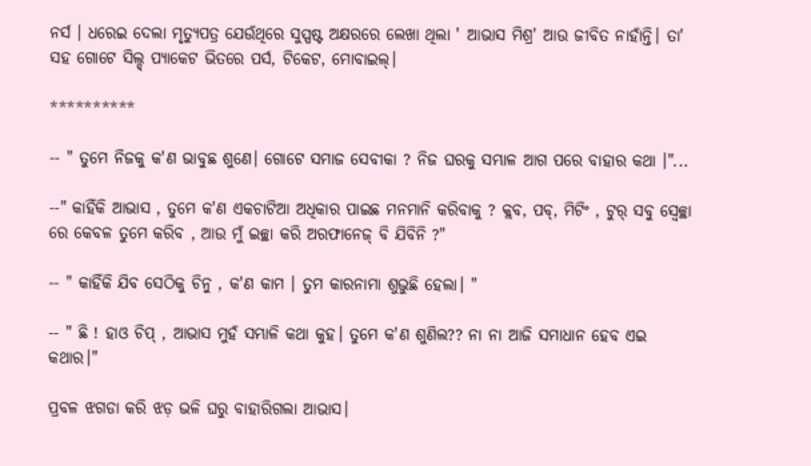ନର୍ସ । ଧରେଇ ଦେଲା ମୃତ୍ୟୁପତ୍ର ଯେଉଁଥିରେ ସୁସ୍ପଷ୍ଟ ଅକ୍ଷରରେ ଲେଖା ଥିଲା ' ଆଭାସ ମିଶ୍ର' ଆଉ ଜୀବିତ ନାହାଁନ୍ତି। ତା' ସହ ଗୋଟେ ସିଲ୍ଡ୍ ପ୍ୟାକେଟ ଭିତରେ ପର୍ସ, ଟିକେଟ, ମୋବାଇଲ୍।

**********

-- " ତୁମେ ନିଜକୁ କ'ଣ ଭାବୁଛ ଶୁଣେ। ଗୋଟେ ସମାଜ ସେବୀକା ? ନିଜ ଘରକୁ ସମ୍ଭାଳ ଆଗ ପରେ ବାହାର କଥା ।"...

--" କାହିଁକି ଆଭାସ , ତୁମେ କ'ଣ ଏକଚାଟିଆ ଅଧିକାର ପାଇଛ ମନମାନି କରିବାକୁ ? କ୍ଲବ, ପବ୍, ମିଟିଂ , ଟୁର୍ ସବୁ ସ୍ବେଚ୍ଛା ରେ କେବଳ ତୁମେ କରିବ , ଆଉ ମୁଁ ଇଚ୍ଛା କରି ଅରଫାନେଜ୍ ବି ଯିବିନି ?"

-- " କାହିଁକି ଯିବ ସେଠିକୁ ଚିନୁ , କ'ଣ କାମ । ତୁମ କାରନାମା ଶୁଭୁଛି ହେଲା। "

-- " ଛି ! ହାଓ ଚିପ୍ , ଆଭାସ ମୁହଁ ସମ୍ଭାଳି କଥା କୁହ। ତୁମେ କ'ଣ ଶୁଣିଲ?? ନା ନା ଆଜି ସମାଧାନ ହେବ ଏଇ କଥାର।"

ପ୍ରବଳ ଝଗଡା କରି ଝଡ଼ ଭଳି ଘରୁ ବାହାରିଗଲା ଆଭାସ।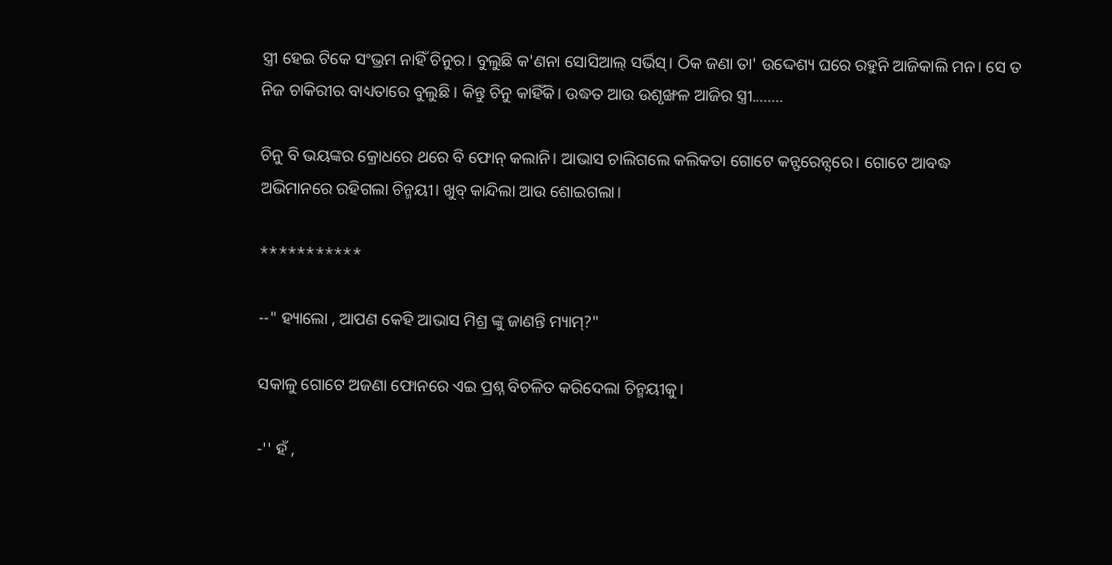ସ୍ତ୍ରୀ ହେଇ ଟିକେ ସଂଭ୍ରମ ନାହିଁ ଚିନୁର। ବୁଲୁଛି କ'ଣନା ସୋସିଆଲ୍ ସର୍ଭିସ୍। ଠିକ ଜଣା ତା' ଉଦ୍ଦେଶ୍ୟ ଘରେ ରହୁନି ଆଜିକାଲି ମନ। ସେ ତ ନିଜ ଚାକିରୀର ବାଧ୍ୟତାରେ ବୁଲୁଛି । କିନ୍ତୁ ଚିନୁ କାହିଁକି। ଉଦ୍ଧତ ଆଉ ଉଶୃଙ୍ଖଳ ଆଜିର ସ୍ତ୍ରୀ........

ଚିନୁ ବି ଭୟଙ୍କର କ୍ରୋଧରେ ଥରେ ବି ଫୋନ୍ କଲାନି। ଆଭାସ ଚାଲିଗଲେ କଲିକତା ଗୋଟେ କନ୍ଫରେନ୍ସରେ। ଗୋଟେ ଆବଦ୍ଧ ଅଭିମାନରେ ରହିଗଲା ଚିନ୍ମୟୀ। ଖୁବ୍ କାନ୍ଦିଲା ଆଉ ଶୋଇଗଲା।

***********

--" ହ୍ୟାଲୋ , ଆପଣ କେହି ଆଭାସ ମିଶ୍ର ଙ୍କୁ ଜାଣନ୍ତି ମ୍ୟାମ୍?"

ସକାଳୁ ଗୋଟେ ଅଜଣା ଫୋନରେ ଏଇ ପ୍ରଶ୍ନ ବିଚଳିତ କରିଦେଲା ଚିନ୍ମୟୀକୁ।

-'' ହଁ ,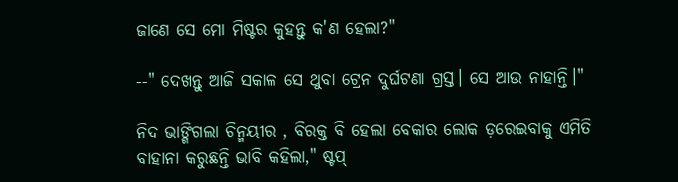ଜାଣେ ସେ ମୋ ମିଷ୍ଟର କୁହନ୍ତୁ କ'ଣ ହେଲା?"

--" ଦେଖନ୍ତୁ ଆଜି ସକାଳ ସେ ଥୁବା ଟ୍ରେନ ଦୁର୍ଘଟଣା ଗ୍ରସ୍ତ। ସେ ଆଉ ନାହାନ୍ତି।"

ନିଦ ଭାଙ୍ଗିଗଲା ଚିନ୍ମୟୀର , ବିରକ୍ତ ବି ହେଲା ବେକାର ଲୋକ ଡ଼ରେଇବାକୁ ଏମିତି ବାହାନା କରୁଛନ୍ତି ଭାବି କହିଲା," ଷ୍ଟପ୍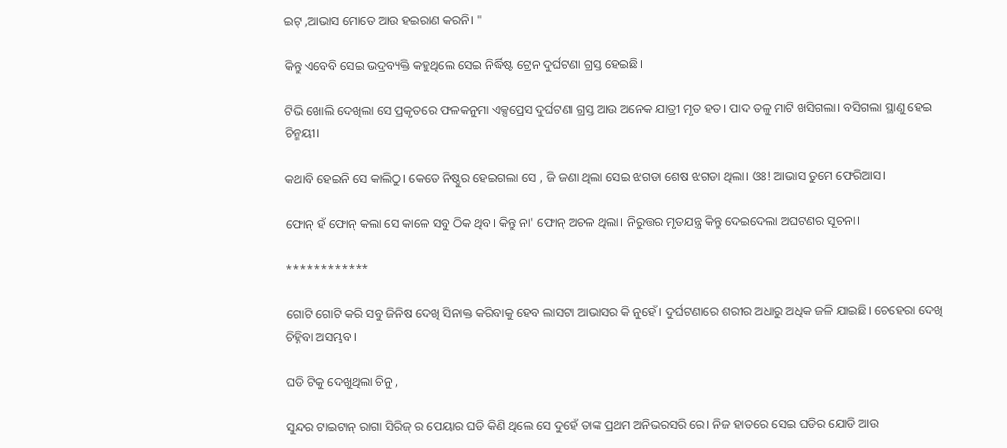ଇଟ୍ ,ଆଭାସ ମୋତେ ଆଉ ହଇରାଣ କରନି। "

କିନ୍ତୁ ଏବେବି ସେଇ ଭଦ୍ରବ୍ୟକ୍ତି କହୁଥିଲେ ସେଇ ନିର୍ଦ୍ଧିଷ୍ଟ ଟ୍ରେନ ଦୁର୍ଘଟଣା ଗ୍ରସ୍ତ ହେଇଛି।

ଟିଭି ଖୋଲି ଦେଖିଲା ସେ ପ୍ରକୃତରେ ଫଳକନୁମା ଏକ୍ସପ୍ରେସ ଦୁର୍ଘଟଣା ଗ୍ରସ୍ତ ଆଉ ଅନେକ ଯାତ୍ରୀ ମୃତ ହତ। ପାଦ ତଳୁ ମାଟି ଖସିଗଲା। ବସିଗଲା ସ୍ଥାଣୁ ହେଇ ଚିନ୍ମୟୀ।

କଥାବି ହେଇନି ସେ କାଲିଠୁ। କେତେ ନିଷ୍ଠୁର ହେଇଗଲା ସେ , ଜି ଜଣା ଥିଲା ସେଇ ଝଗଡା ଶେଷ ଝଗଡା ଥିଲା। ଓଃ! ଆଭାସ ତୁମେ ଫେରିଆସ।

ଫୋନ୍ ହଁ ଫୋନ୍ କଲା ସେ କାଳେ ସବୁ ଠିକ ଥିବ। କିନ୍ତୁ ନା' ଫୋନ୍ ଅଚଳ ଥିଲା। ନିରୁତ୍ତର ମୃତଯନ୍ତ୍ର କିନ୍ତୁ ଦେଇଦେଲା ଅଘଟଣର ସୂଚନା।

************

ଗୋଟି ଗୋଟି କରି ସବୁ ଜିନିଷ ଦେଖି ସିନାକ୍ତ କରିବାକୁ ହେବ ଲାସଟା ଆଭାସର କି ନୁହେଁ। ଦୁର୍ଘଟଣାରେ ଶରୀର ଅଧାରୁ ଅଧିକ ଜଳି ଯାଇଛି। ଚେହେରା ଦେଖି ଚିହ୍ନିବା ଅସମ୍ଭବ।

ଘଡି ଟିକୁ ଦେଖୁଥିଲା ଚିନୁ ,

ସୁନ୍ଦର ଟାଇଟାନ୍ ରାଗା ସିରିଜ୍ ର ପେୟାର ଘଡି କିଣି ଥିଲେ ସେ ଦୁହେଁ ତାଙ୍କ ପ୍ରଥମ ଅନିଭରସରି ରେ। ନିଜ ହାତରେ ସେଇ ଘଡିର ଯୋଡି ଆଉ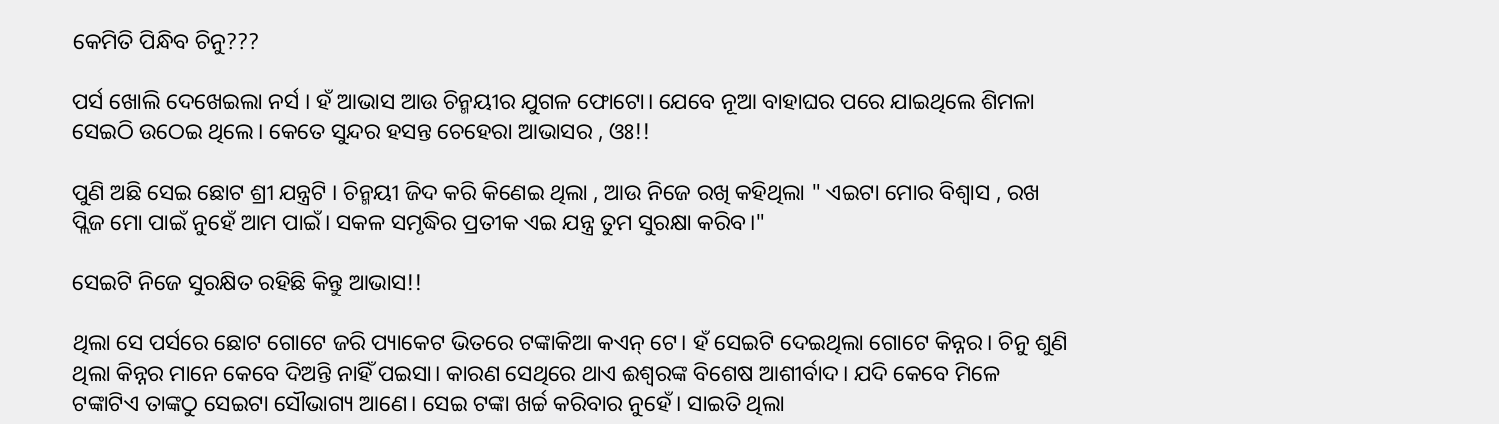କେମିତି ପିନ୍ଧିବ ଚିନୁ???

ପର୍ସ ଖୋଲି ଦେଖେଇଲା ନର୍ସ । ହଁ ଆଭାସ ଆଉ ଚିନ୍ମୟୀର ଯୁଗଳ ଫୋଟୋ। ଯେବେ ନୂଆ ବାହାଘର ପରେ ଯାଇଥିଲେ ଶିମଳା ସେଇଠି ଉଠେଇ ଥିଲେ। କେତେ ସୁନ୍ଦର ହସନ୍ତ ଚେହେରା ଆଭାସର , ଓଃ!!

ପୁଣି ଅଛି ସେଇ ଛୋଟ ଶ୍ରୀ ଯନ୍ତ୍ରଟି । ଚିନ୍ମୟୀ ଜିଦ କରି କିଣେଇ ଥିଲା , ଆଉ ନିଜେ ରଖି କହିଥିଲା " ଏଇଟା ମୋର ବିଶ୍ୱାସ , ରଖ ପ୍ଲିଜ ମୋ ପାଇଁ ନୁହେଁ ଆମ ପାଇଁ। ସକଳ ସମୃଦ୍ଧିର ପ୍ରତୀକ ଏଇ ଯନ୍ତ୍ର ତୁମ ସୁରକ୍ଷା କରିବ।"

ସେଇଟି ନିଜେ ସୁରକ୍ଷିତ ରହିଛି କିନ୍ତୁ ଆଭାସ!!

ଥିଲା ସେ ପର୍ସରେ ଛୋଟ ଗୋଟେ ଜରି ପ୍ୟାକେଟ ଭିତରେ ଟଙ୍କାକିଆ କଏନ୍ ଟେ। ହଁ ସେଇଟି ଦେଇଥିଲା ଗୋଟେ କିନ୍ନର। ଚିନୁ ଶୁଣି ଥିଲା କିନ୍ନର ମାନେ କେବେ ଦିଅନ୍ତି ନାହିଁ ପଇସା। କାରଣ ସେଥିରେ ଥାଏ ଈଶ୍ୱରଙ୍କ ବିଶେଷ ଆଶୀର୍ବାଦ। ଯଦି କେବେ ମିଳେ ଟଙ୍କାଟିଏ ତାଙ୍କଠୁ ସେଇଟା ସୌଭାଗ୍ୟ ଆଣେ। ସେଇ ଟଙ୍କା ଖର୍ଚ୍ଚ କରିବାର ନୁହେଁ। ସାଇତି ଥିଲା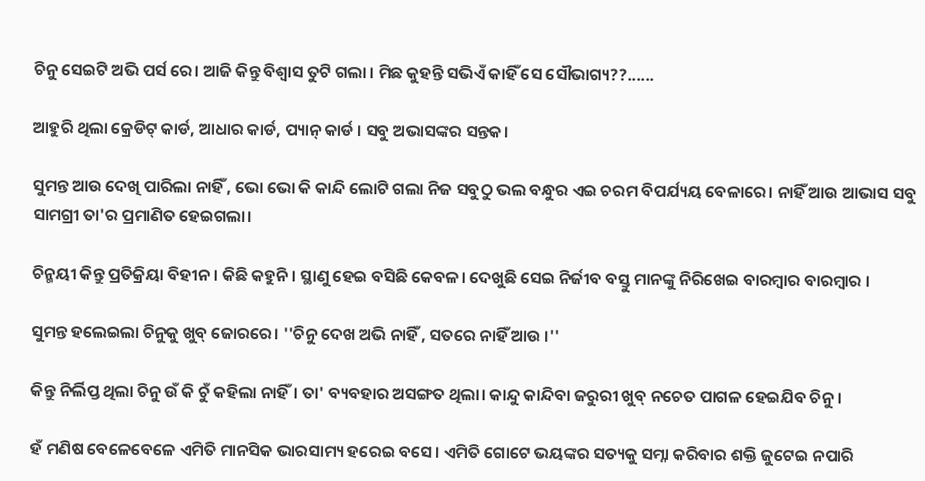ଚିନୁ ସେଇଟି ଅଭି ପର୍ସ ରେ। ଆଜି କିନ୍ତୁ ବିଶ୍ୱାସ ତୁଟି ଗଲା । ମିଛ କୁହନ୍ତି ସଭିଏଁ କାହିଁ ସେ ସୌଭାଗ୍ୟ??......

ଆହୁରି ଥିଲା କ୍ରେଡିଟ୍ କାର୍ଡ, ଆଧାର କାର୍ଡ, ପ୍ୟାନ୍ କାର୍ଡ । ସବୁ ଅଭାସଙ୍କର ସନ୍ତକ।

ସୁମନ୍ତ ଆଉ ଦେଖି ପାରିଲା ନାହିଁ , ଭୋ ଭୋ କି କାନ୍ଦି ଲୋଟି ଗଲା ନିଜ ସବୁଠୁ ଭଲ ବନ୍ଧୁର ଏଇ ଚରମ ବିପର୍ଯ୍ୟୟ ବେଳାରେ। ନାହିଁ ଆଉ ଆଭାସ ସବୁ ସାମଗ୍ରୀ ତା'ର ପ୍ରମାଣିତ ହେଇଗଲା।

ଚିନ୍ମୟୀ କିନ୍ତୁ ପ୍ରତିକ୍ରିୟା ବିହୀନ। କିଛି କହୁନି। ସ୍ଥାଣୁ ହେଇ ବସିଛି କେବଳ। ଦେଖୁଛି ସେଇ ନିର୍ଜୀବ ବସ୍ତୁ ମାନଙ୍କୁ ନିରିଖେଇ ବାରମ୍ବାର ବାରମ୍ବାର ।

ସୁମନ୍ତ ହଲେଇଲା ଚିନୁକୁ ଖୁବ୍ ଜୋରରେ। ''ଚିନୁ ଦେଖ ଅଭି ନାହିଁ , ସତରେ ନାହିଁ ଆଉ ।''

କିନ୍ତୁ ନିର୍ଲିପ୍ତ ଥିଲା ଚିନୁ ଉଁ କି ଚୁଁ କହିଲା ନାହିଁ। ତା' ବ୍ୟବହାର ଅସଙ୍ଗତ ଥିଲା। କାନ୍ଦୁ କାନ୍ଦିବା ଜରୁରୀ ଖୁବ୍ ନଚେତ ପାଗଳ ହେଇଯିବ ଚିନୁ।

ହଁ ମଣିଷ ବେଳେବେଳେ ଏମିତି ମାନସିକ ଭାରସାମ୍ୟ ହରେଇ ବସେ। ଏମିତି ଗୋଟେ ଭୟଙ୍କର ସତ୍ୟକୁ ସମ୍ନା କରିବାର ଶକ୍ତି ଜୁଟେଇ ନପାରି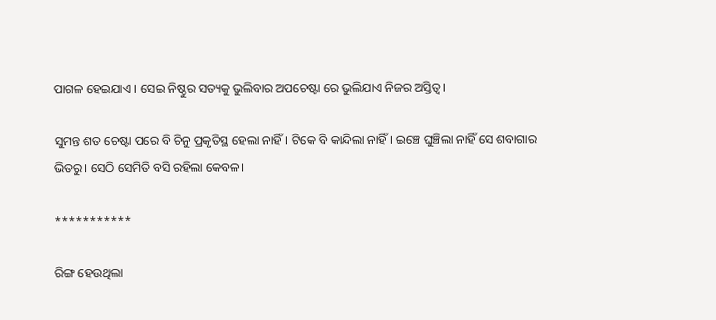ପାଗଳ ହେଇଯାଏ । ସେଇ ନିଷ୍ଠୁର ସତ୍ୟକୁ ଭୁଲିବାର ଅପଚେଷ୍ଟା ରେ ଭୁଲିଯାଏ ନିଜର ଅସ୍ତିତ୍ୱ।

ସୁମନ୍ତ ଶତ ଚେଷ୍ଟା ପରେ ବି ଚିନୁ ପ୍ରକୃତିସ୍ଥ ହେଲା ନାହିଁ। ଟିକେ ବି କାନ୍ଦିଲା ନାହିଁ। ଇଞ୍ଚେ ଘୁଞ୍ଚିଲା ନାହିଁ ସେ ଶବାଗାର ଭିତରୁ। ସେଠି ସେମିତି ବସି ରହିଲା କେବଳ।

***********

ରିଙ୍ଗ ହେଉଥିଲା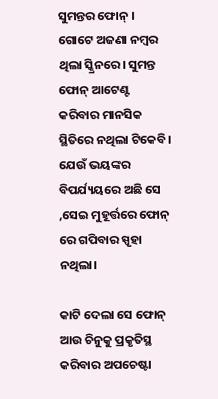ସୁମନ୍ତର ଫୋନ୍ । ଗୋଟେ ଅଜଣା ନମ୍ବର ଥିଲା ସ୍କ୍ରିନରେ। ସୁମନ୍ତ ଫୋନ୍ ଆଟେଣ୍ଟ କରିବାର ମାନସିକ ସ୍ଥିତିରେ ନଥିଲା ଟିକେବି। ଯେଉଁ ଭୟଙ୍କର ବିପର୍ଯ୍ୟୟରେ ଅଛି ସେ ,ସେଇ ମୁହୂର୍ତ୍ତରେ ଫୋନ୍ ରେ ଗପିବାର ସ୍ପୃହା ନଥିଲା।

କାଟି ଦେଲା ସେ ଫୋନ୍ ଆଉ ଚିନୁକୁ ପ୍ରକୃତିସ୍ଥ କରିବାର ଅପଚେଷ୍ଟା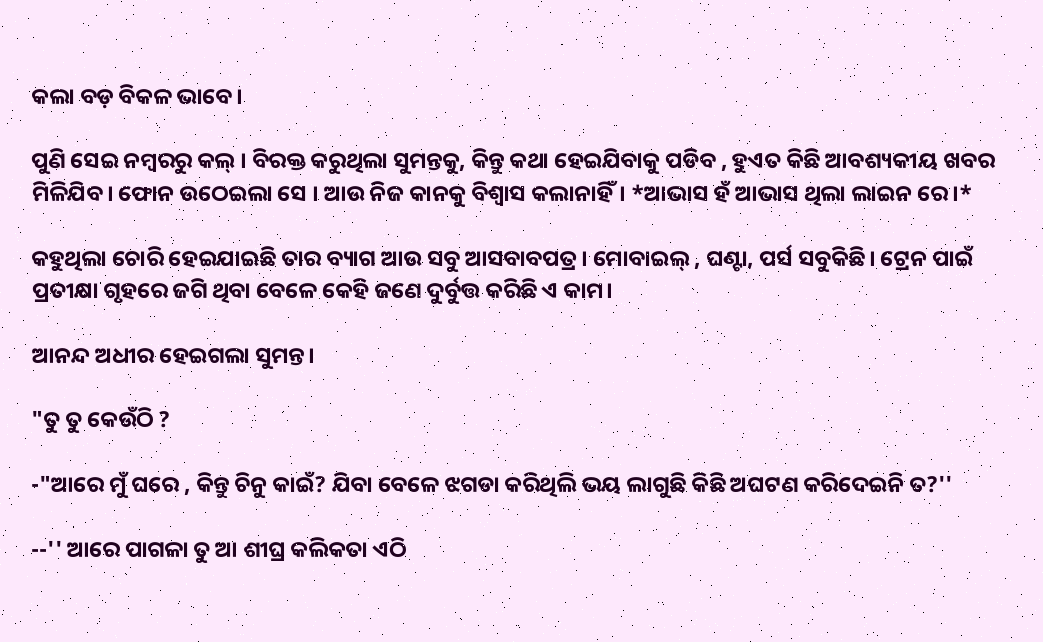କଲା ବଡ଼ ବିକଳ ଭାବେ।

ପୁଣି ସେଇ ନମ୍ବରରୁ କଲ୍ । ବିରକ୍ତ କରୁଥିଲା ସୁମନ୍ତକୁ, କିନ୍ତୁ କଥା ହେଇଯିବାକୁ ପଡିବ , ହୁଏତ କିଛି ଆବଶ୍ୟକୀୟ ଖବର ମିଳିଯିବ। ଫୋନ ଉଠେଇଲା ସେ । ଆଉ ନିଜ କାନକୁ ବିଶ୍ୱାସ କଲାନାହିଁ। *ଆଭାସ ହଁ ଆଭାସ ଥିଲା ଲାଇନ ରେ।*

କହୁଥିଲା ଚୋରି ହେଇଯାଇଛି ତାର ବ୍ୟାଗ ଆଉ ସବୁ ଆସବାବପତ୍ର। ମୋବାଇଲ୍ , ଘଣ୍ଟା, ପର୍ସ ସବୁକିଛି। ଟ୍ରେନ ପାଇଁ ପ୍ରତୀକ୍ଷା ଗୃହରେ ଜଗି ଥିବା ବେଳେ କେହି ଜଣେ ଦୁର୍ବୁତ୍ତ କରିଛି ଏ କାମ।

ଆନନ୍ଦ ଅଧୀର ହେଇଗଲା ସୁମନ୍ତ।

"ତୁ ତୁ କେଉଁଠି ?

-"ଆରେ ମୁଁ ଘରେ , କିନ୍ତୁ ଚିନୁ କାଇଁ? ଯିବା ବେଳେ ଝଗଡା କରିଥିଲି ଭୟ ଲାଗୁଛି କିଛି ଅଘଟଣ କରିଦେଇନି ତ?''

--'' ଆରେ ପାଗଳା ତୁ ଆ ଶୀଘ୍ର କଲିକତା ଏଠି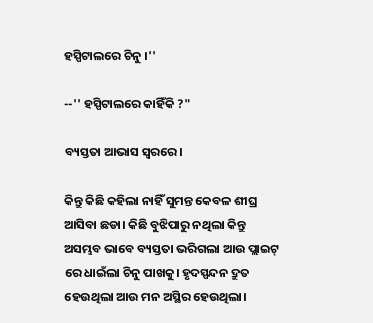ହସ୍ପିଟାଲରେ ଚିନୁ ।''

--'' ହସ୍ପିଟାଲରେ କାହିଁକି ?"

ବ୍ୟସ୍ତତା ଆଭାସ ସ୍ୱରରେ।

କିନ୍ତୁ କିଛି କହିଲା ନାହିଁ ସୁମନ୍ତ କେବଳ ଶୀଘ୍ର ଆସିବା ଛଡା। କିଛି ବୁଝିପାରୁ ନଥିଲା କିନ୍ତୁ ଅସମ୍ଭବ ଭାବେ ବ୍ୟସ୍ତତା ଭରିଗଲା ଆଉ ପ୍ଲାଇଟ୍ ରେ ଧାଇଁଲା ଚିନୁ ପାଖକୁ। ହୃଦସ୍ପନ୍ଦନ ଦ୍ରୁତ ହେଉଥିଲା ଆଉ ମନ ଅସ୍ଥିର ହେଉଥିଲା।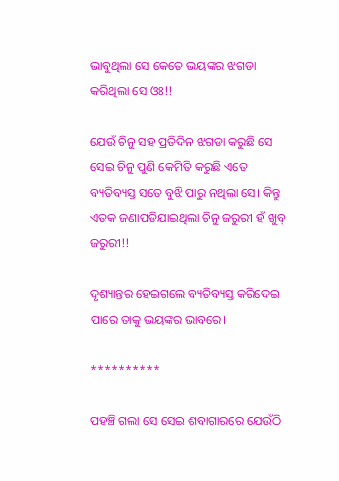ଭାବୁଥିଲା ସେ କେତେ ଭୟଙ୍କର ଝଗଡା କରିଥିଲା ସେ ଓଃ!!

ଯେଉଁ ଚିନୁ ସହ ପ୍ରତିଦିନ ଝଗଡା କରୁଛି ସେ ସେଇ ଚିନୁ ପୁଣି କେମିତି କରୁଛି ଏତେ ବ୍ୟତିବ୍ୟସ୍ତ ସତେ ବୁଝି ପାରୁ ନଥିଲା ସେ। କିନ୍ତୁ ଏତକ ଜଣାପଡିଯାଇଥିଲା ଚିନୁ ଜରୁରୀ ହଁ ଖୁବ୍ ଜରୁରୀ!!

ଦୃଶ୍ୟାନ୍ତର ହେଇଗଲେ ବ୍ୟତିବ୍ୟସ୍ତ କରିଦେଇ ପାରେ ତାକୁ ଭୟଙ୍କର ଭାବରେ।

**********

ପହଞ୍ଚି ଗଲା ସେ ସେଇ ଶବାଗାରରେ ଯେଉଁଠି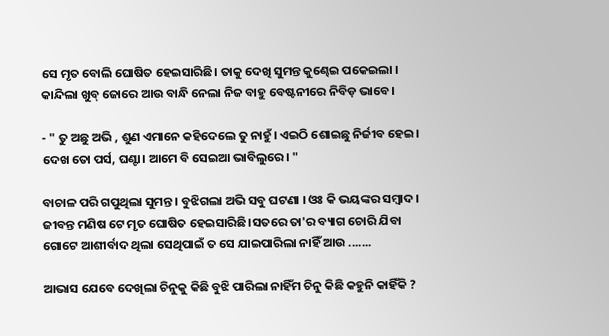ସେ ମୃତ ବୋଲି ଘୋଷିତ ହେଇସାରିଛି। ତାକୁ ଦେଖି ସୁମନ୍ତ କୁଣ୍ଢେଇ ପକେଇଲା । କାନ୍ଦିଲା ଖୁବ୍ ଜୋରେ ଆଉ ବାନ୍ଧି ନେଲା ନିଜ ବାହୁ ବେଷ୍ଟନୀରେ ନିବିଡ଼ ଭାବେ।

- " ତୁ ଅଛୁ ଅଭି , ଶୁଣ ଏମାନେ କହିଦେଲେ ତୁ ନାହୁଁ। ଏଇଠି ଶୋଇଛୁ ନିର୍ଜୀବ ହେଇ। ଦେଖ ତୋ ପର୍ସ, ଘଣ୍ଟା। ଆମେ ବି ସେଇଆ ଭାବିଲୁରେ। "

ବାଚାଳ ପରି ଗପୁଥିଲା ସୁମନ୍ତ । ବୁଝିଗଲା ଅଭି ସବୁ ଘଟଣା । ଓଃ କି ଭୟଙ୍କର ସମ୍ବାଦ। ଜୀବନ୍ତ ମଣିଷ ଟେ ମୃତ ଘୋଷିତ ହେଇସାରିଛି।ସତରେ ତା'ର ବ୍ୟାଗ ଚୋରି ଯିବା ଗୋଟେ ଆଶୀର୍ବାଦ ଥିଲା ସେଥିପାଇଁ ତ ସେ ଯାଇପାରିଲା ନାହିଁ ଆଉ .......

ଆଭାସ ଯେବେ ଦେଖିଲା ଚିନୁକୁ କିଛି ବୁଝି ପାରିଲା ନାହିଁମ ଚିନୁ କିଛି କହୁନି କାହିଁକି ?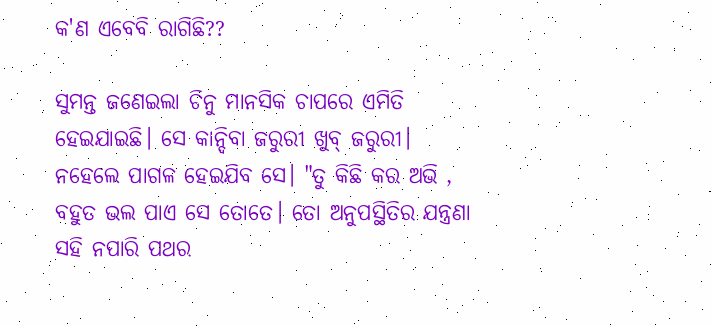କ'ଣ ଏବେବି ରାଗିଛି??

ସୁମନ୍ତ ଜଣେଇଲା ଚିନୁ ମାନସିକ ଚାପରେ ଏମିତି ହେଇଯାଇଛି। ସେ କାନ୍ଦିବା ଜରୁରୀ ଖୁବ୍ ଜରୁରୀ। ନହେଲେ ପାଗଳ ହେଇଯିବ ସେ। "ତୁ କିଛି କର ଅଭି , ବହୁତ ଭଲ ପାଏ ସେ ତୋତେ। ତୋ ଅନୁପସ୍ଥିତିର ଯନ୍ତ୍ରଣା ସହି ନପାରି ପଥର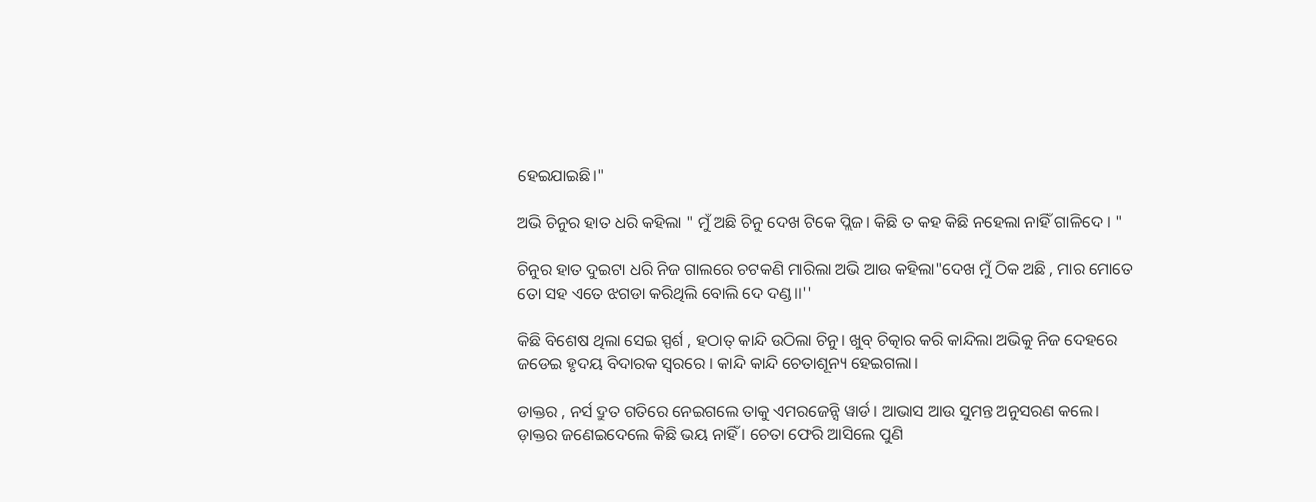ହେଇଯାଇଛି।"

ଅଭି ଚିନୁର ହାତ ଧରି କହିଲା " ମୁଁ ଅଛି ଚିନୁ ଦେଖ ଟିକେ ପ୍ଲିଜ। କିଛି ତ କହ କିଛି ନହେଲା ନାହିଁ ଗାଳିଦେ । "

ଚିନୁର ହାତ ଦୁଇଟା ଧରି ନିଜ ଗାଲରେ ଚଟକଣି ମାରିଲା ଅଭି ଆଉ କହିଲା"ଦେଖ ମୁଁ ଠିକ ଅଛି , ମାର ମୋତେ ତୋ ସହ ଏତେ ଝଗଡା କରିଥିଲି ବୋଲି ଦେ ଦଣ୍ଡ।।''

କିଛି ବିଶେଷ ଥିଲା ସେଇ ସ୍ପର୍ଶ , ହଠାତ୍ କାନ୍ଦି ଉଠିଲା ଚିନୁ। ଖୁବ୍ ଚିତ୍କାର କରି କାନ୍ଦିଲା ଅଭିକୁ ନିଜ ଦେହରେ ଜଡେଇ ହୃଦୟ ବିଦାରକ ସ୍ୱରରେ । କାନ୍ଦି କାନ୍ଦି ଚେତାଶୂନ୍ୟ ହେଇଗଲା।

ଡାକ୍ତର , ନର୍ସ ଦ୍ରୁତ ଗତିରେ ନେଇଗଲେ ତାକୁ ଏମରଜେନ୍ସି ୱାର୍ଡ। ଆଭାସ ଆଉ ସୁମନ୍ତ ଅନୁସରଣ କଲେ। ଡ଼ାକ୍ତର ଜଣେଇଦେଲେ କିଛି ଭୟ ନାହିଁ । ଚେତା ଫେରି ଆସିଲେ ପୁଣି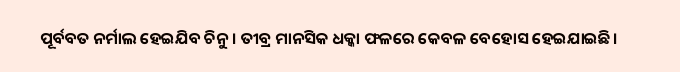ପୂର୍ବବତ ନର୍ମାଲ ହେଇଯିବ ଚିନୁ। ତୀବ୍ର ମାନସିକ ଧକ୍କା ଫଳରେ କେବଳ ବେହୋସ ହେଇଯାଇଛି।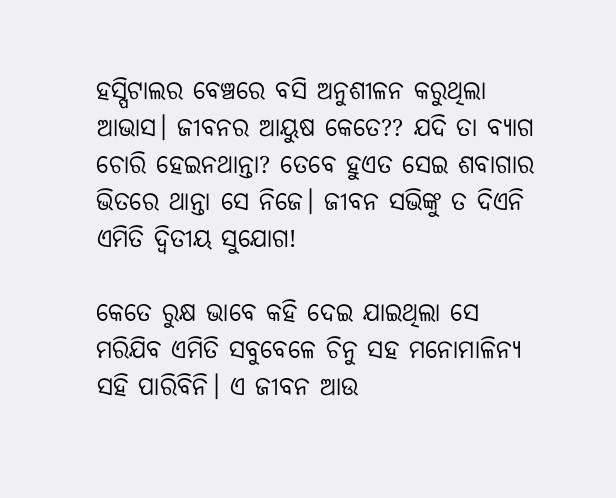ହସ୍ପିଟାଲର ବେଞ୍ଚରେ ବସି ଅନୁଶୀଳନ କରୁଥିଲା ଆଭାସ। ଜୀବନର ଆୟୁଷ କେତେ?? ଯଦି ତା ବ୍ୟାଗ ଚୋରି ହେଇନଥାନ୍ତା? ତେବେ ହୁଏତ ସେଇ ଶବାଗାର ଭିତରେ ଥାନ୍ତା ସେ ନିଜେ। ଜୀବନ ସଭିଙ୍କୁ ତ ଦିଏନି ଏମିତି ଦ୍ଵିତୀୟ ସୁଯୋଗ!

କେତେ ରୁକ୍ଷ ଭାବେ କହି ଦେଇ ଯାଇଥିଲା ସେ ମରିଯିବ ଏମିତି ସବୁବେଳେ ଚିନୁ ସହ ମନୋମାଳିନ୍ୟ ସହି ପାରିବିନି। ଏ ଜୀବନ ଆଉ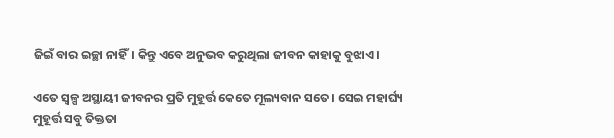ଜିଇଁ ବାର ଇଚ୍ଛା ନାହିଁ। କିନ୍ତୁ ଏବେ ଅନୁଭବ କରୁଥିଲା ଜୀବନ କାହାକୁ ବୁଝାଏ।

ଏତେ ସ୍ୱଳ୍ପ ଅସ୍ଥାୟୀ ଜୀବନର ପ୍ରତି ମୁହୂର୍ତ୍ତ କେତେ ମୂଲ୍ୟବାନ ସତେ। ସେଇ ମହାର୍ଘ୍ୟ ମୁହୂର୍ତ୍ତ ସବୁ ତିକ୍ତତା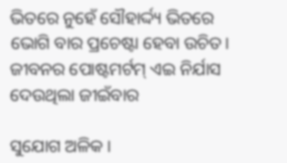ଭିତରେ ନୁହେଁ ସୌହାର୍ଦ୍ଦ୍ୟ ଭିତରେ ଭୋଗି ବାର ପ୍ରଚେଷ୍ଟା ହେବା ଉଚିତ। ଜୀବନର ପୋଷ୍ଟମର୍ଟମ୍ ଏଇ ନିର୍ଯାସ ଦେଉଥିଲା ଜୀଇଁବାର

ସୁଯୋଗ ଅଳିକ।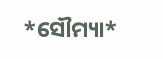*ସୌମ୍ୟା*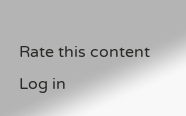Rate this content
Log in